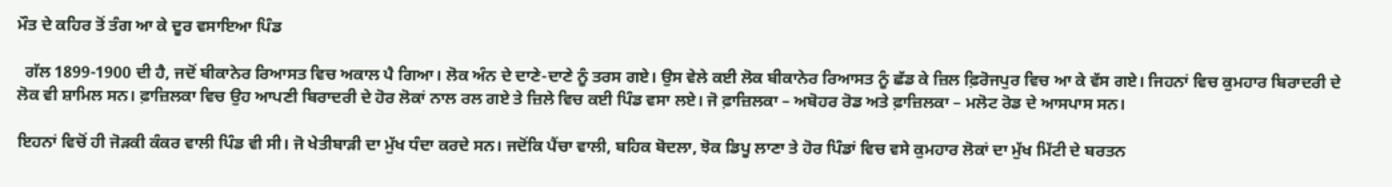ਮੌਤ ਦੇ ਕਹਿਰ ਤੋਂ ਤੰਗ ਆ ਕੇ ਦੂਰ ਵਸਾਇਆ ਪਿੰਡ

  ਗੱਲ 1899-1900 ਦੀ ਹੈ, ਜਦੋਂ ਬੀਕਾਨੇਰ ਰਿਆਸਤ ਵਿਚ ਅਕਾਲ ਪੈ ਗਿਆ। ਲੋਕ ਅੰਨ ਦੇ ਦਾਣੇ-ਦਾਣੇ ਨੂੰ ਤਰਸ ਗਏ। ਉਸ ਵੇਲੇ ਕਈ ਲੋਕ ਬੀਕਾਨੇਰ ਰਿਆਸਤ ਨੂੰ ਛੱਡ ਕੇ ਜ਼ਿਲ ਫ਼ਿਰੋਜਪੁਰ ਵਿਚ ਆ ਕੇ ਵੱਸ ਗਏ। ਜਿਹਨਾਂ ਵਿਚ ਕੁਮਹਾਰ ਬਿਰਾਦਰੀ ਦੇ ਲੋਕ ਵੀ ਸ਼ਾਮਿਲ ਸਨ। ਫ਼ਾਜ਼ਿਲਕਾ ਵਿਚ ਉਹ ਆਪਣੀ ਬਿਰਾਦਰੀ ਦੇ ਹੋਰ ਲੋਕਾਂ ਨਾਲ ਰਲ ਗਏ ਤੇ ਜ਼ਿਲੇ ਵਿਚ ਕਈ ਪਿੰਡ ਵਸਾ ਲਏ। ਜੋ ਫ਼ਾਜ਼ਿਲਕਾ – ਅਬੋਹਰ ਰੋਡ ਅਤੇ ਫ਼ਾਜ਼ਿਲਕਾ – ਮਲੋਟ ਰੋਡ ਦੇ ਆਸਪਾਸ ਸਨ।

ਇਹਨਾਂ ਵਿਚੋਂ ਹੀ ਜੋੜਕੀ ਕੰਕਰ ਵਾਲੀ ਪਿੰਡ ਵੀ ਸੀ। ਜੋ ਖੇਤੀਬਾੜੀ ਦਾ ਮੁੱਖ ਧੰਦਾ ਕਰਦੇ ਸਨ। ਜਦੋਂਕਿ ਪੈਂਚਾ ਵਾਲੀ, ਬਹਿਕ ਬੋਦਲਾ, ਝੋਕ ਡਿਪੂ ਲਾਣਾ ਤੇ ਹੋਰ ਪਿੰਡਾਂ ਵਿਚ ਵਸੇ ਕੁਮਹਾਰ ਲੋਕਾਂ ਦਾ ਮੁੱਖ ਮਿੱਟੀ ਦੇ ਬਰਤਨ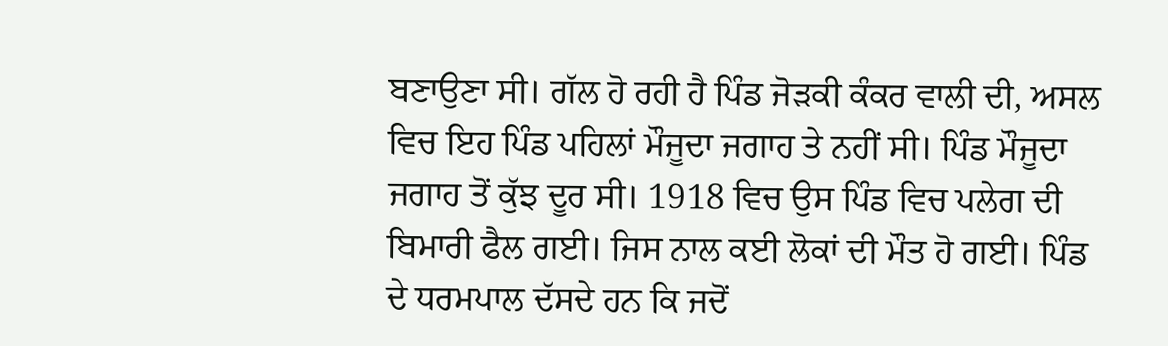ਬਣਾਉਣਾ ਸੀ। ਗੱਲ ਹੋ ਰਹੀ ਹੈ ਪਿੰਡ ਜੋੜਕੀ ਕੰਕਰ ਵਾਲੀ ਦੀ, ਅਸਲ ਵਿਚ ਇਹ ਪਿੰਡ ਪਹਿਲਾਂ ਮੌਜੂਦਾ ਜਗਾਹ ਤੇ ਨਹੀਂ ਸੀ। ਪਿੰਡ ਮੌਜੂਦਾ ਜਗਾਹ ਤੋਂ ਕੁੱਝ ਦੂਰ ਸੀ। 1918 ਵਿਚ ਉਸ ਪਿੰਡ ਵਿਚ ਪਲੇਗ ਦੀ ਬਿਮਾਰੀ ਫੈਲ ਗਈ। ਜਿਸ ਨਾਲ ਕਈ ਲੋਕਾਂ ਦੀ ਮੌਤ ਹੋ ਗਈ। ਪਿੰਡ ਦੇ ਧਰਮਪਾਲ ਦੱਸਦੇ ਹਨ ਕਿ ਜਦੋਂ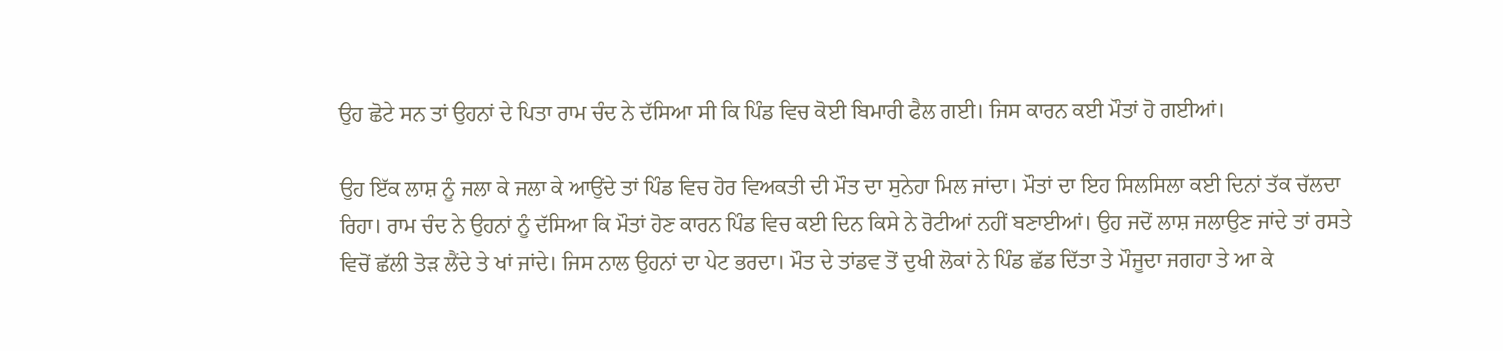ਉਹ ਛੋਟੇ ਸਨ ਤਾਂ ਉਹਨਾਂ ਦੇ ਪਿਤਾ ਰਾਮ ਚੰਦ ਨੇ ਦੱਸਿਆ ਸੀ ਕਿ ਪਿੰਡ ਵਿਚ ਕੋਈ ਬਿਮਾਰੀ ਫੈਲ ਗਈ। ਜਿਸ ਕਾਰਨ ਕਈ ਮੌਤਾਂ ਹੋ ਗਈਆਂ।

ਉਹ ਇੱਕ ਲਾਸ਼ ਨੂੰ ਜਲਾ ਕੇ ਜਲਾ ਕੇ ਆਉਂਦੇ ਤਾਂ ਪਿੰਡ ਵਿਚ ਹੋਰ ਵਿਅਕਤੀ ਦੀ ਮੌਤ ਦਾ ਸੁਨੇਹਾ ਮਿਲ ਜਾਂਦਾ। ਮੌਤਾਂ ਦਾ ਇਹ ਸਿਲਸਿਲਾ ਕਈ ਦਿਨਾਂ ਤੱਕ ਚੱਲਦਾ ਰਿਹਾ। ਰਾਮ ਚੰਦ ਨੇ ਉਹਨਾਂ ਨੂੰ ਦੱਸਿਆ ਕਿ ਮੌਤਾਂ ਹੋਣ ਕਾਰਨ ਪਿੰਡ ਵਿਚ ਕਈ ਦਿਨ ਕਿਸੇ ਨੇ ਰੋਟੀਆਂ ਨਹੀਂ ਬਣਾਈਆਂ। ਉਹ ਜਦੋਂ ਲਾਸ਼ ਜਲਾਉਣ ਜਾਂਦੇ ਤਾਂ ਰਸਤੇ ਵਿਚੋਂ ਛੱਲੀ ਤੋੜ ਲੈਂਦੇ ਤੇ ਖਾਂ ਜਾਂਦੇ। ਜਿਸ ਨਾਲ ਉਹਨਾਂ ਦਾ ਪੇਟ ਭਰਦਾ। ਮੌਤ ਦੇ ਤਾਂਡਵ ਤੋਂ ਦੁਖੀ ਲੋਕਾਂ ਨੇ ਪਿੰਡ ਛੱਡ ਦਿੱਤਾ ਤੇ ਮੌਜੂਦਾ ਜਗਹਾ ਤੇ ਆ ਕੇ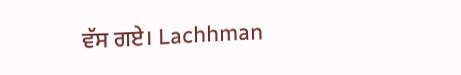ਵੱਸ ਗਏ। Lachhman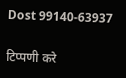Dost 99140-63937

टिप्पणी करे